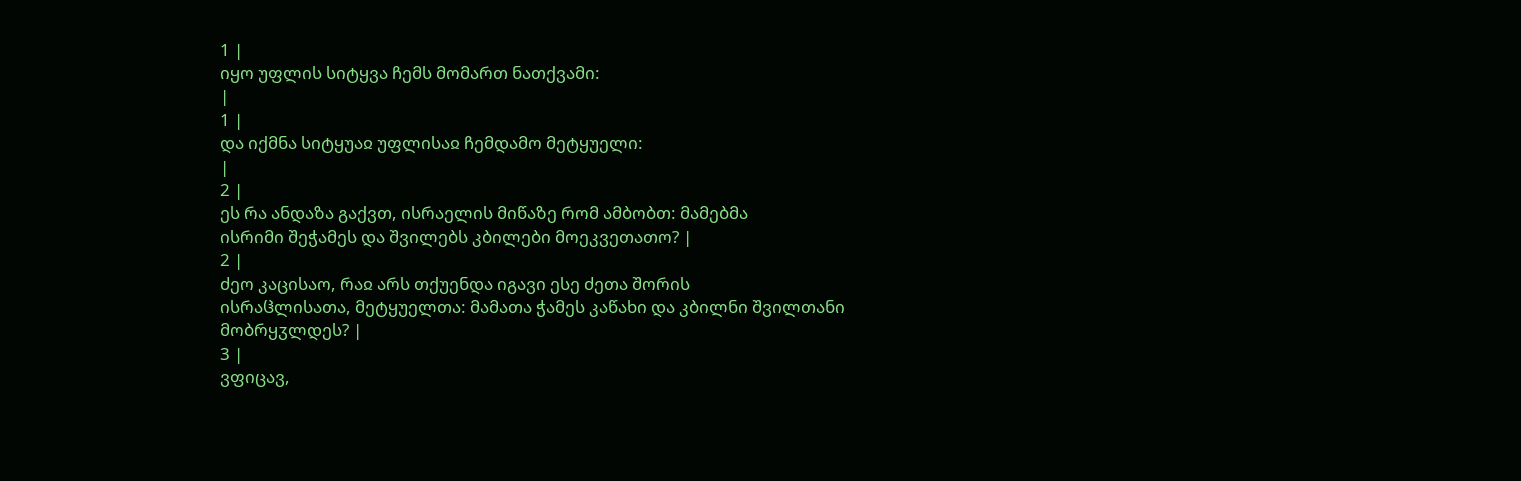1 |
იყო უფლის სიტყვა ჩემს მომართ ნათქვამი:
|
1 |
და იქმნა სიტყუაჲ უფლისაჲ ჩემდამო მეტყუელი:
|
2 |
ეს რა ანდაზა გაქვთ, ისრაელის მიწაზე რომ ამბობთ: მამებმა
ისრიმი შეჭამეს და შვილებს კბილები მოეკვეთათო? |
2 |
ძეო კაცისაო, რაჲ არს თქუენდა იგავი ესე ძეთა შორის
ისრაჱლისათა, მეტყუელთა: მამათა ჭამეს კაწახი და კბილნი შვილთანი
მობრყჳლდეს? |
3 |
ვფიცავ,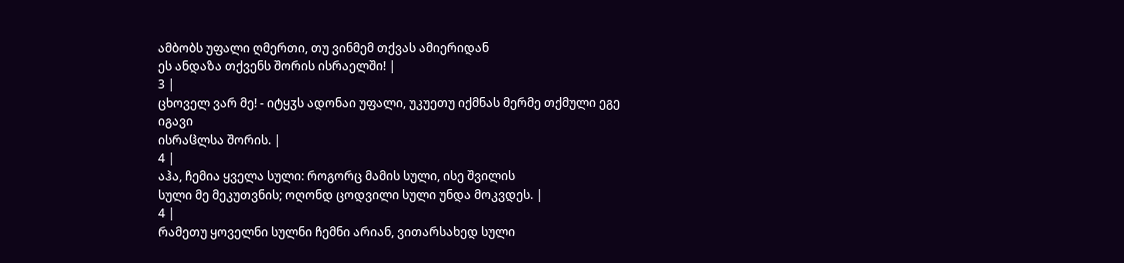ამბობს უფალი ღმერთი, თუ ვინმემ თქვას ამიერიდან
ეს ანდაზა თქვენს შორის ისრაელში! |
3 |
ცხოველ ვარ მე! - იტყჳს ადონაი უფალი, უკუეთუ იქმნას მერმე თქმული ეგე იგავი
ისრაჱლსა შორის. |
4 |
აჰა, ჩემია ყველა სული: როგორც მამის სული, ისე შვილის
სული მე მეკუთვნის; ოღონდ ცოდვილი სული უნდა მოკვდეს. |
4 |
რამეთუ ყოველნი სულნი ჩემნი არიან, ვითარსახედ სული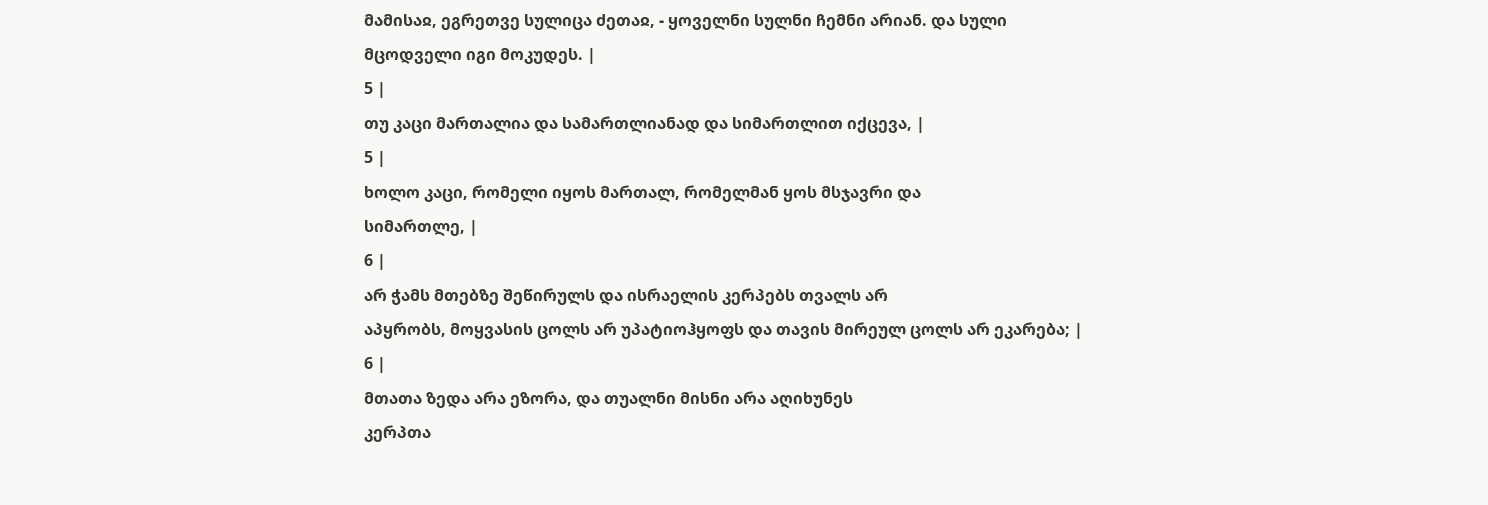მამისაჲ, ეგრეთვე სულიცა ძეთაჲ, - ყოველნი სულნი ჩემნი არიან. და სული
მცოდველი იგი მოკუდეს. |
5 |
თუ კაცი მართალია და სამართლიანად და სიმართლით იქცევა, |
5 |
ხოლო კაცი, რომელი იყოს მართალ, რომელმან ყოს მსჯავრი და
სიმართლე, |
6 |
არ ჭამს მთებზე შეწირულს და ისრაელის კერპებს თვალს არ
აპყრობს, მოყვასის ცოლს არ უპატიოჰყოფს და თავის მირეულ ცოლს არ ეკარება; |
6 |
მთათა ზედა არა ეზორა, და თუალნი მისნი არა აღიხუნეს
კერპთა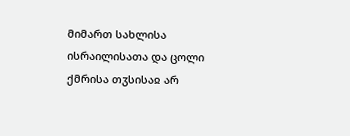მიმართ სახლისა ისრაილისათა და ცოლი ქმრისა თჳსისაჲ არ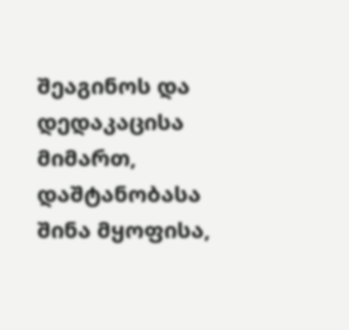შეაგინოს და
დედაკაცისა მიმართ, დაშტანობასა შინა მყოფისა,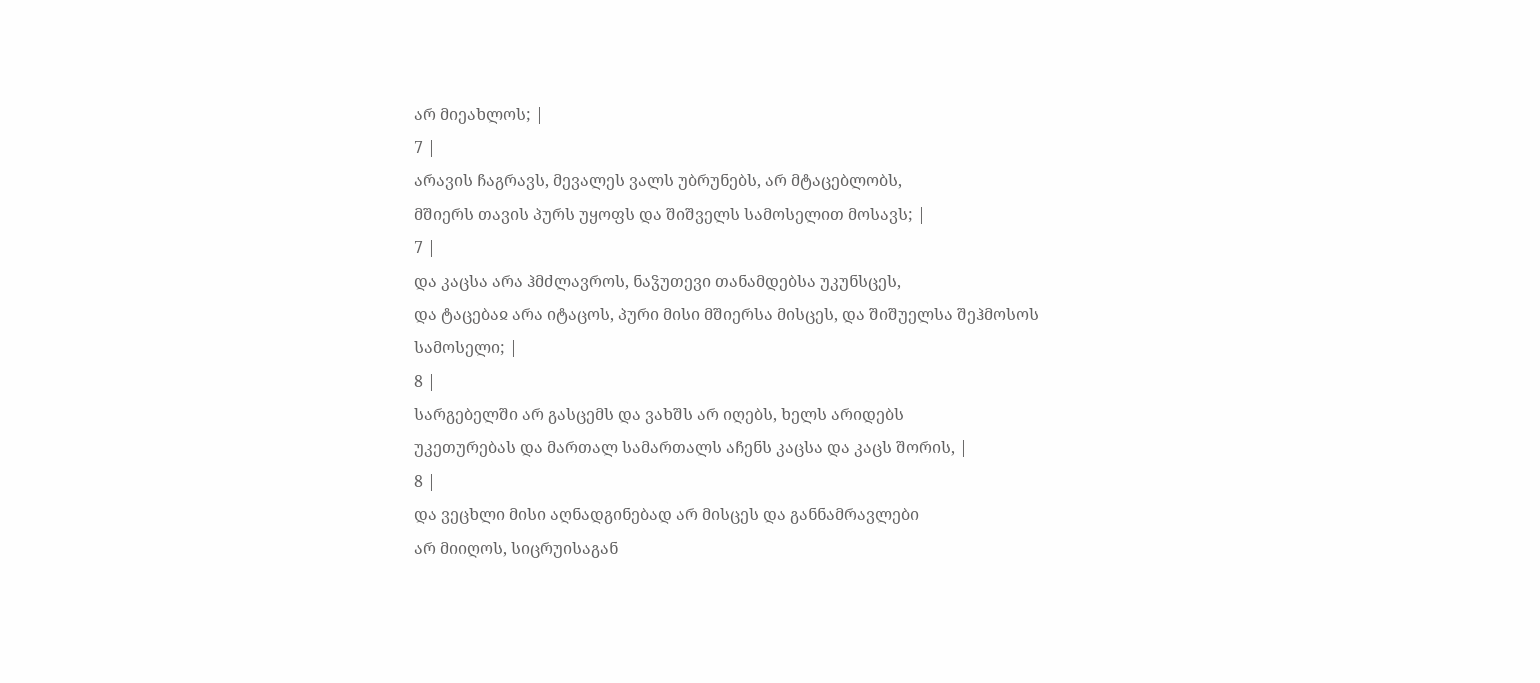არ მიეახლოს; |
7 |
არავის ჩაგრავს, მევალეს ვალს უბრუნებს, არ მტაცებლობს,
მშიერს თავის პურს უყოფს და შიშველს სამოსელით მოსავს; |
7 |
და კაცსა არა ჰმძლავროს, ნაჴუთევი თანამდებსა უკუნსცეს,
და ტაცებაჲ არა იტაცოს, პური მისი მშიერსა მისცეს, და შიშუელსა შეჰმოსოს
სამოსელი; |
8 |
სარგებელში არ გასცემს და ვახშს არ იღებს, ხელს არიდებს
უკეთურებას და მართალ სამართალს აჩენს კაცსა და კაცს შორის, |
8 |
და ვეცხლი მისი აღნადგინებად არ მისცეს და განნამრავლები
არ მიიღოს, სიცრუისაგან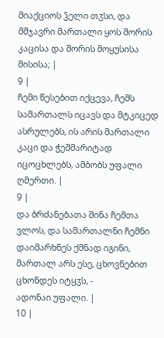მიაქციოს ჴელი თჳსი, და მშჯავრი მართალი ყოს შორის
კაცისა და შორის მოყუსისა მისისა; |
9 |
ჩემი წესებით იქცევა, ჩემს სამართალს იცავს და მტკიცედ
ასრულებს, ის არის მართალი კაცი და ჭეშმარიტად იცოცხლებს, ამბობს უფალი
ღმერთი. |
9 |
და ბრძანებათა შინა ჩემთა ვლოს, და სამართალნი ჩემნი
დაიმარხნეს ქმნად იგინი, მართალ არს ესე, ცხოვნებით ცხონდეს იტყჳს, -
ადონაი უფალი. |
10 |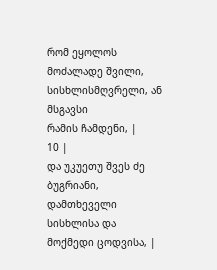რომ ეყოლოს მოძალადე შვილი, სისხლისმღვრელი, ან მსგავსი
რამის ჩამდენი, |
10 |
და უკუეთუ შვეს ძე ბუგრიანი, დამთხეველი სისხლისა და
მოქმედი ცოდვისა, |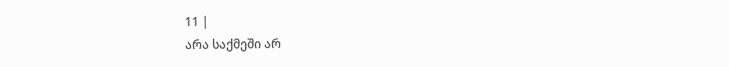11 |
არა საქმეში არ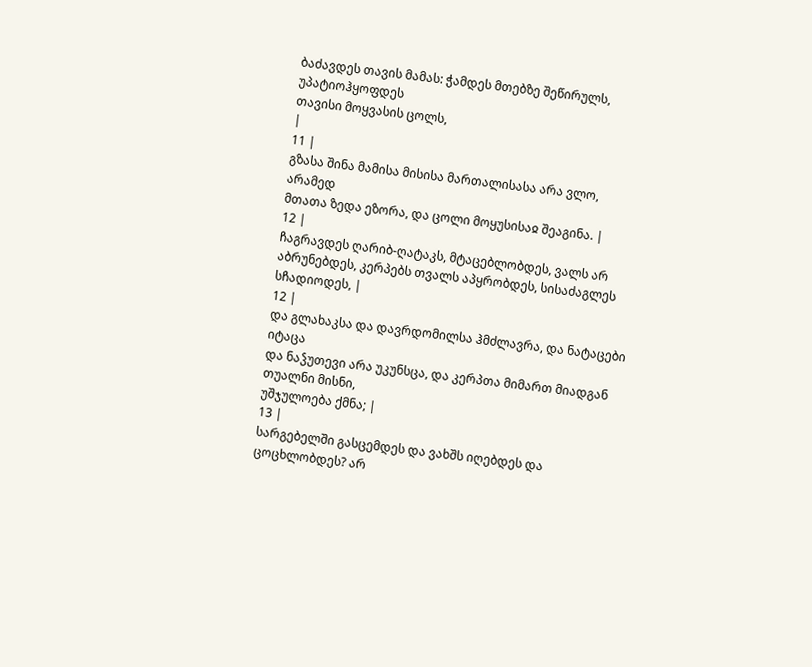ბაძავდეს თავის მამას: ჭამდეს მთებზე შეწირულს, უპატიოჰყოფდეს
თავისი მოყვასის ცოლს,
|
11 |
გზასა შინა მამისა მისისა მართალისასა არა ვლო, არამედ
მთათა ზედა ეზორა, და ცოლი მოყუსისაჲ შეაგინა. |
12 |
ჩაგრავდეს ღარიბ-ღატაკს, მტაცებლობდეს, ვალს არ
აბრუნებდეს, კერპებს თვალს აპყრობდეს, სისაძაგლეს სჩადიოდეს, |
12 |
და გლახაკსა და დავრდომილსა ჰმძლავრა, და ნატაცები იტაცა
და ნაჴუთევი არა უკუნსცა, და კერპთა მიმართ მიადგან თუალნი მისნი,
უშჯულოება ქმნა; |
13 |
სარგებელში გასცემდეს და ვახშს იღებდეს და ცოცხლობდეს? არ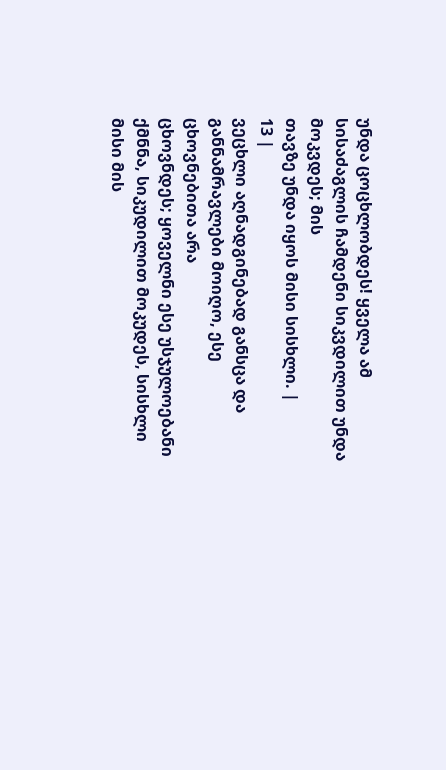უნდა ცოცხლობდეს! ყველა ამ სისაძაგლის ჩამდენი სიკვდილით უნდა მოკვდეს; მის
თავზე უნდა იყოს მისი სისხლი. |
13 |
ვეცხლი აღნადგინებად განსცა და განნამრავლები მოიღო, ესე ცხოვნებითა არა
ცხოვნდეს; ყოველნი ესე უსჯულოებანი ქმნნა, სიკუდილით მოკუდეს, სისხლი მისი მის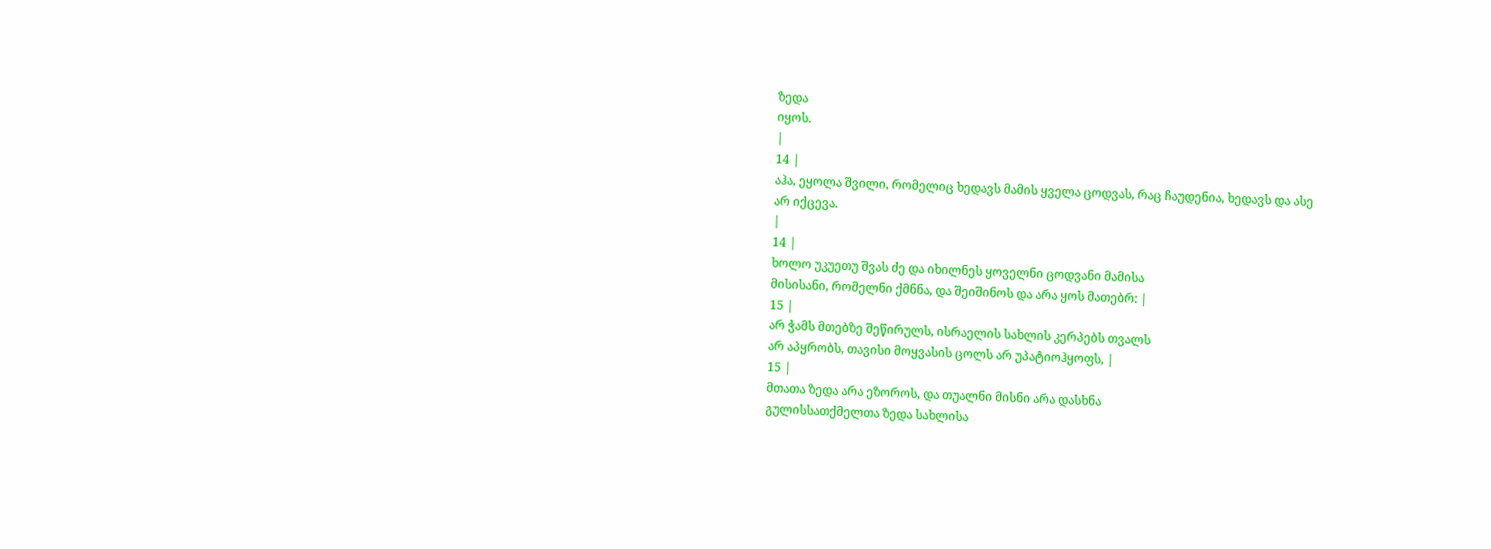ზედა
იყოს.
|
14 |
აჰა, ეყოლა შვილი, რომელიც ხედავს მამის ყველა ცოდვას, რაც ჩაუდენია, ხედავს და ასე
არ იქცევა.
|
14 |
ხოლო უკუეთუ შვას ძე და იხილნეს ყოველნი ცოდვანი მამისა
მისისანი, რომელნი ქმნნა, და შეიშინოს და არა ყოს მათებრ: |
15 |
არ ჭამს მთებზე შეწირულს, ისრაელის სახლის კერპებს თვალს
არ აპყრობს, თავისი მოყვასის ცოლს არ უპატიოჰყოფს, |
15 |
მთათა ზედა არა ეზოროს, და თუალნი მისნი არა დასხნა
გულისსათქმელთა ზედა სახლისა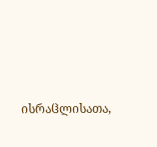ისრაჱლისათა,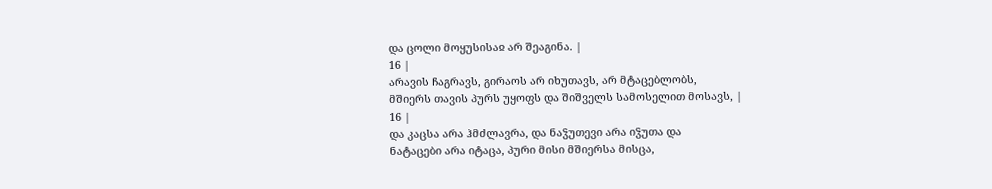და ცოლი მოყუსისაჲ არ შეაგინა. |
16 |
არავის ჩაგრავს, გირაოს არ იხუთავს, არ მტაცებლობს,
მშიერს თავის პურს უყოფს და შიშველს სამოსელით მოსავს, |
16 |
და კაცსა არა ჰმძლავრა, და ნაჴუთევი არა იჴუთა და
ნატაცები არა იტაცა, პური მისი მშიერსა მისცა,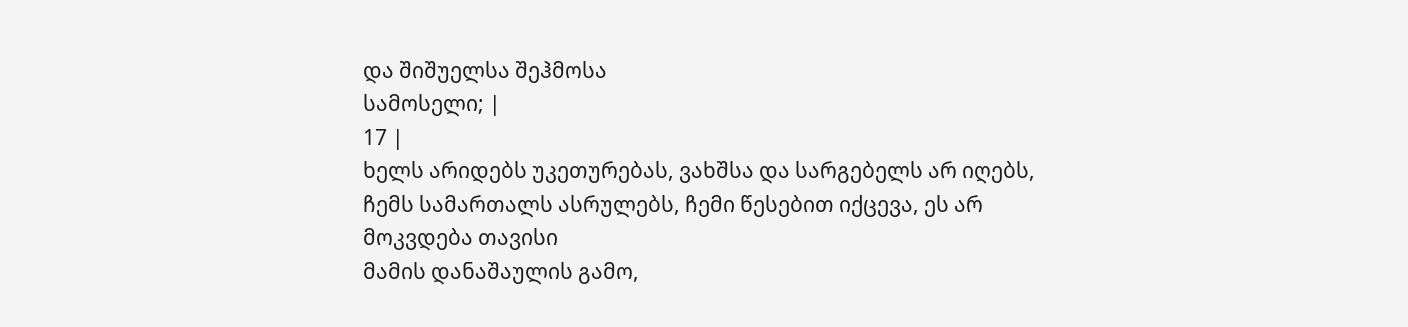და შიშუელსა შეჰმოსა
სამოსელი; |
17 |
ხელს არიდებს უკეთურებას, ვახშსა და სარგებელს არ იღებს,
ჩემს სამართალს ასრულებს, ჩემი წესებით იქცევა, ეს არ მოკვდება თავისი
მამის დანაშაულის გამო,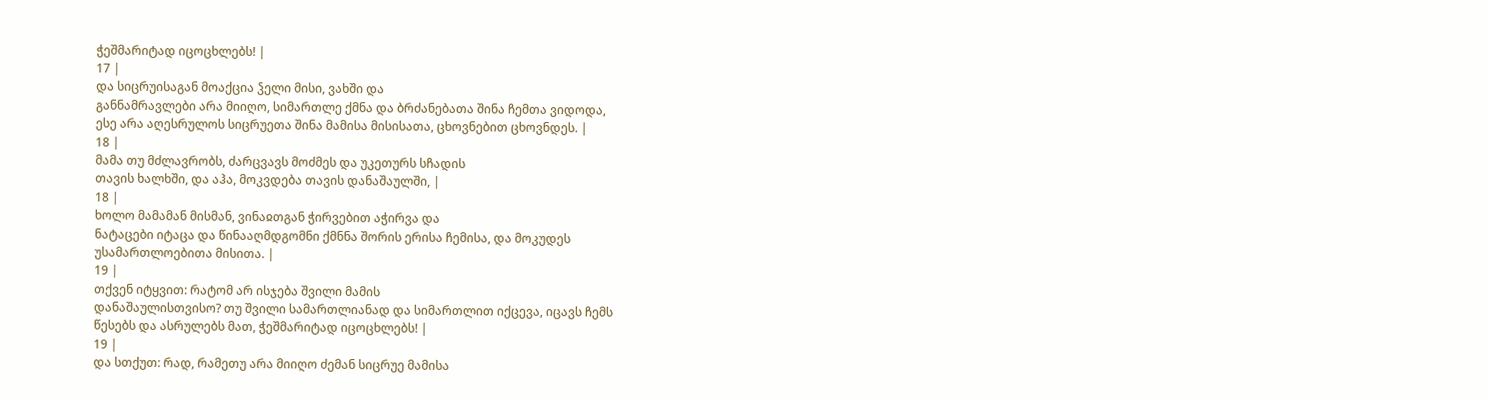ჭეშმარიტად იცოცხლებს! |
17 |
და სიცრუისაგან მოაქცია ჴელი მისი, ვახში და
განნამრავლები არა მიიღო, სიმართლე ქმნა და ბრძანებათა შინა ჩემთა ვიდოდა,
ესე არა აღესრულოს სიცრუეთა შინა მამისა მისისათა, ცხოვნებით ცხოვნდეს. |
18 |
მამა თუ მძლავრობს, ძარცვავს მოძმეს და უკეთურს სჩადის
თავის ხალხში, და აჰა, მოკვდება თავის დანაშაულში, |
18 |
ხოლო მამამან მისმან, ვინაჲთგან ჭირვებით აჭირვა და
ნატაცები იტაცა და წინააღმდგომნი ქმნნა შორის ერისა ჩემისა, და მოკუდეს
უსამართლოებითა მისითა. |
19 |
თქვენ იტყვით: რატომ არ ისჯება შვილი მამის
დანაშაულისთვისო? თუ შვილი სამართლიანად და სიმართლით იქცევა, იცავს ჩემს
წესებს და ასრულებს მათ, ჭეშმარიტად იცოცხლებს! |
19 |
და სთქუთ: რად, რამეთუ არა მიიღო ძემან სიცრუე მამისა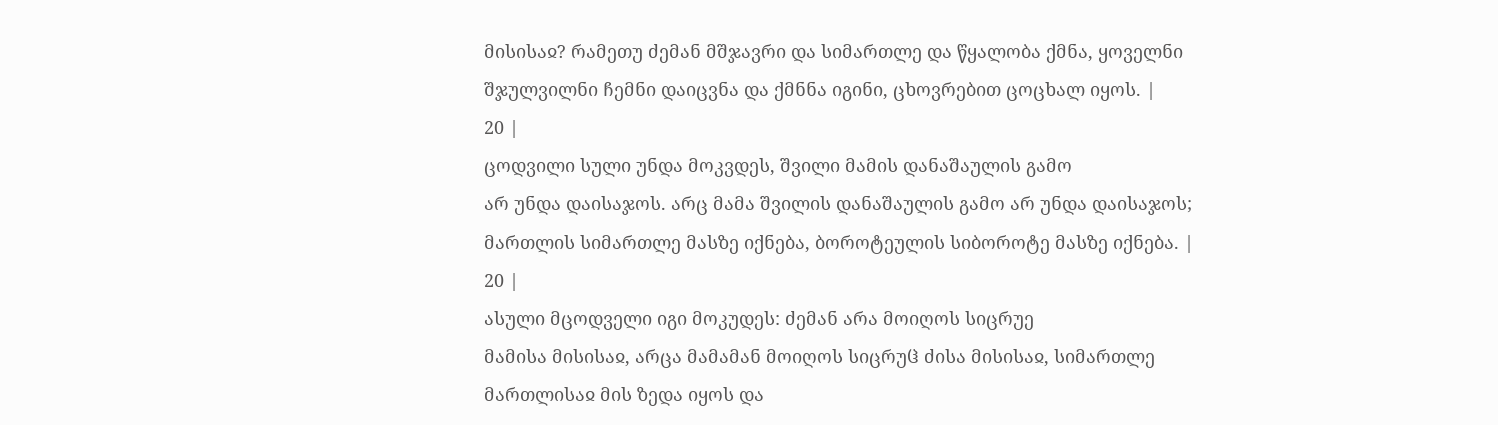მისისაჲ? რამეთუ ძემან მშჯავრი და სიმართლე და წყალობა ქმნა, ყოველნი
შჯულვილნი ჩემნი დაიცვნა და ქმნნა იგინი, ცხოვრებით ცოცხალ იყოს. |
20 |
ცოდვილი სული უნდა მოკვდეს, შვილი მამის დანაშაულის გამო
არ უნდა დაისაჯოს. არც მამა შვილის დანაშაულის გამო არ უნდა დაისაჯოს;
მართლის სიმართლე მასზე იქნება, ბოროტეულის სიბოროტე მასზე იქნება. |
20 |
ასული მცოდველი იგი მოკუდეს: ძემან არა მოიღოს სიცრუე
მამისა მისისაჲ, არცა მამამან მოიღოს სიცრუჱ ძისა მისისაჲ, სიმართლე
მართლისაჲ მის ზედა იყოს და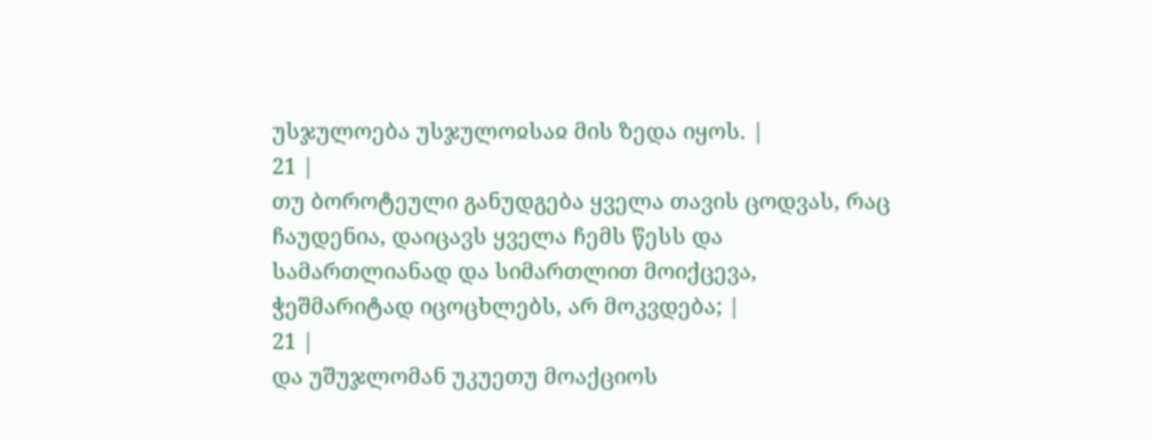უსჯულოება უსჯულოჲსაჲ მის ზედა იყოს. |
21 |
თუ ბოროტეული განუდგება ყველა თავის ცოდვას, რაც
ჩაუდენია, დაიცავს ყველა ჩემს წესს და სამართლიანად და სიმართლით მოიქცევა,
ჭეშმარიტად იცოცხლებს, არ მოკვდება; |
21 |
და უშუჯლომან უკუეთუ მოაქციოს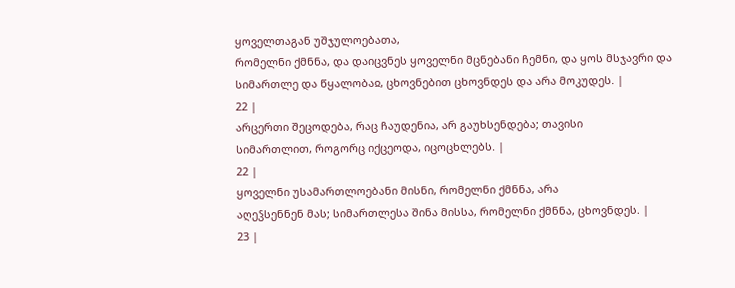ყოველთაგან უშჯულოებათა,
რომელნი ქმნნა, და დაიცვნეს ყოველნი მცნებანი ჩემნი, და ყოს მსჯავრი და
სიმართლე და წყალობაჲ, ცხოვნებით ცხოვნდეს და არა მოკუდეს. |
22 |
არცერთი შეცოდება, რაც ჩაუდენია, არ გაუხსენდება; თავისი
სიმართლით, როგორც იქცეოდა, იცოცხლებს. |
22 |
ყოველნი უსამართლოებანი მისნი, რომელნი ქმნნა, არა
აღეჴსენნენ მას; სიმართლესა შინა მისსა, რომელნი ქმნნა, ცხოვნდეს. |
23 |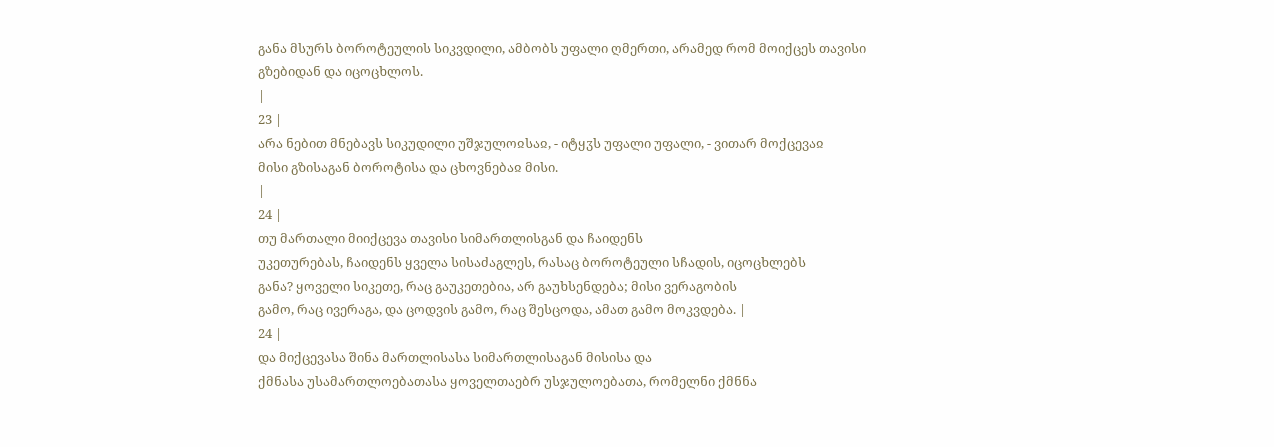განა მსურს ბოროტეულის სიკვდილი, ამბობს უფალი ღმერთი, არამედ რომ მოიქცეს თავისი
გზებიდან და იცოცხლოს.
|
23 |
არა ნებით მნებავს სიკუდილი უშჯულოჲსაჲ, - იტყჳს უფალი უფალი, - ვითარ მოქცევაჲ
მისი გზისაგან ბოროტისა და ცხოვნებაჲ მისი.
|
24 |
თუ მართალი მიიქცევა თავისი სიმართლისგან და ჩაიდენს
უკეთურებას, ჩაიდენს ყველა სისაძაგლეს, რასაც ბოროტეული სჩადის, იცოცხლებს
განა? ყოველი სიკეთე, რაც გაუკეთებია, არ გაუხსენდება; მისი ვერაგობის
გამო, რაც ივერაგა, და ცოდვის გამო, რაც შესცოდა, ამათ გამო მოკვდება. |
24 |
და მიქცევასა შინა მართლისასა სიმართლისაგან მისისა და
ქმნასა უსამართლოებათასა ყოველთაებრ უსჯულოებათა, რომელნი ქმნნა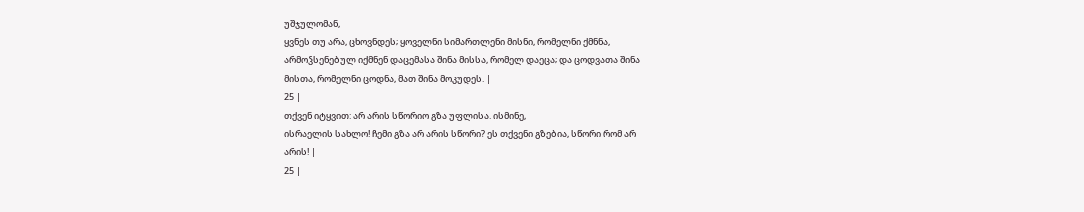უშჯულომან,
ყვნეს თუ არა, ცხოვნდეს; ყოველნი სიმართლენი მისნი, რომელნი ქმნნა,
არმოჴსენებულ იქმნენ დაცემასა შინა მისსა, რომელ დაეცა; და ცოდვათა შინა
მისთა, რომელნი ცოდნა, მათ შინა მოკუდეს. |
25 |
თქვენ იტყვით: არ არის სწორიო გზა უფლისა. ისმინე,
ისრაელის სახლო! ჩემი გზა არ არის სწორი? ეს თქვენი გზებია, სწორი რომ არ
არის! |
25 |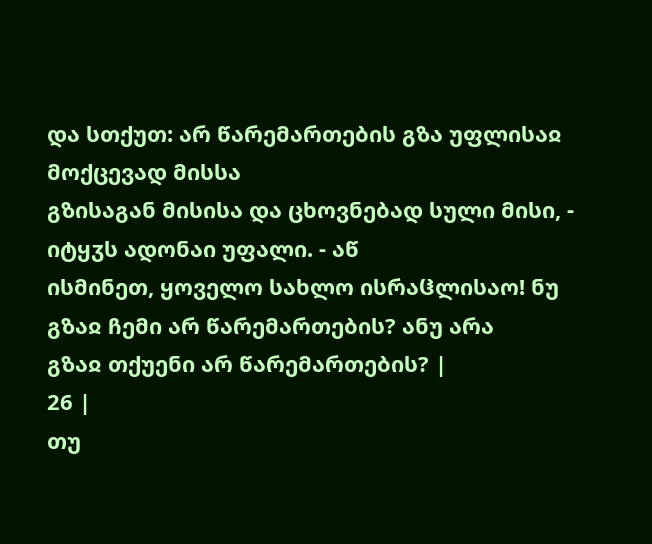და სთქუთ: არ წარემართების გზა უფლისაჲ მოქცევად მისსა
გზისაგან მისისა და ცხოვნებად სული მისი, - იტყჳს ადონაი უფალი. - აწ
ისმინეთ, ყოველო სახლო ისრაჱლისაო! ნუ გზაჲ ჩემი არ წარემართების? ანუ არა
გზაჲ თქუენი არ წარემართების? |
26 |
თუ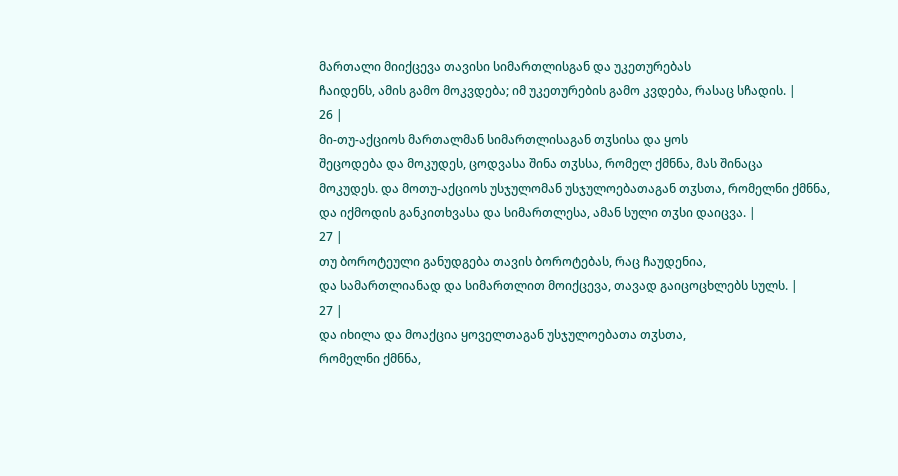მართალი მიიქცევა თავისი სიმართლისგან და უკეთურებას
ჩაიდენს, ამის გამო მოკვდება; იმ უკეთურების გამო კვდება, რასაც სჩადის. |
26 |
მი-თუ-აქციოს მართალმან სიმართლისაგან თჳსისა და ყოს
შეცოდება და მოკუდეს, ცოდვასა შინა თჳსსა, რომელ ქმნნა, მას შინაცა
მოკუდეს. და მოთუ-აქციოს უსჯულომან უსჯულოებათაგან თჳსთა, რომელნი ქმნნა,
და იქმოდის განკითხვასა და სიმართლესა, ამან სული თჳსი დაიცვა. |
27 |
თუ ბოროტეული განუდგება თავის ბოროტებას, რაც ჩაუდენია,
და სამართლიანად და სიმართლით მოიქცევა, თავად გაიცოცხლებს სულს. |
27 |
და იხილა და მოაქცია ყოველთაგან უსჯულოებათა თჳსთა,
რომელნი ქმნნა,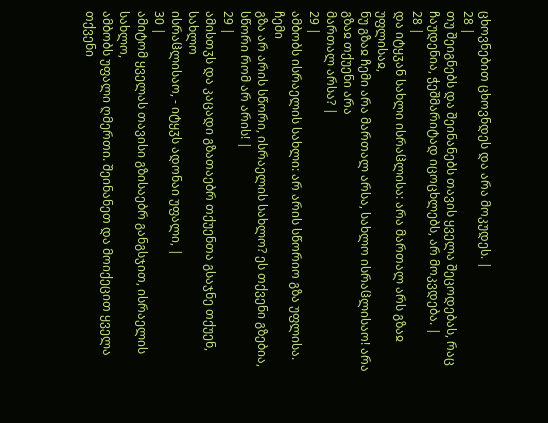ცხოვნებით ცხოვნდეს და არა მოკუდეს. |
28 |
თუ შეიგნებს და შეინანებს თავის ყველა შეცოდებას, რაც
ჩაუდენია, ჭეშმარიტად იცოცხლებს, არ მოკვდება. |
28 |
და იტყჳან სახლი ისრაჱლისა: არა მართალ არს გზაჲ უფლისაჲ,
ნუ გზაჲ ჩემი არა მართალ არსა, სახლო ისრაჱლისაო! არა გზაჲ თქუენი არა
მართალ არსა? |
29 |
ამბობს ისრაელის სახლი: არ არის სწორიო გზა უფლისა. ჩემი
გზა არ არის სწორი, ისრაელის სახლო? ეს თქვენი გზებია, სწორი რომ არ არის! |
29 |
ამისთჳს და კაცადი გზათაებრ თქუენთა გსაჯნე თქუენ, სახლო
ისრაჱლისაო, - იტყჳს ადონაი უფალი, |
30 |
ამიტომ ყველას თავისი გზისაებრ განგსჯით, ისრაელის სახლო,
ამბობს უფალი ღმერთი. შეინანეთ და მოიქეცით ყველა თქვენი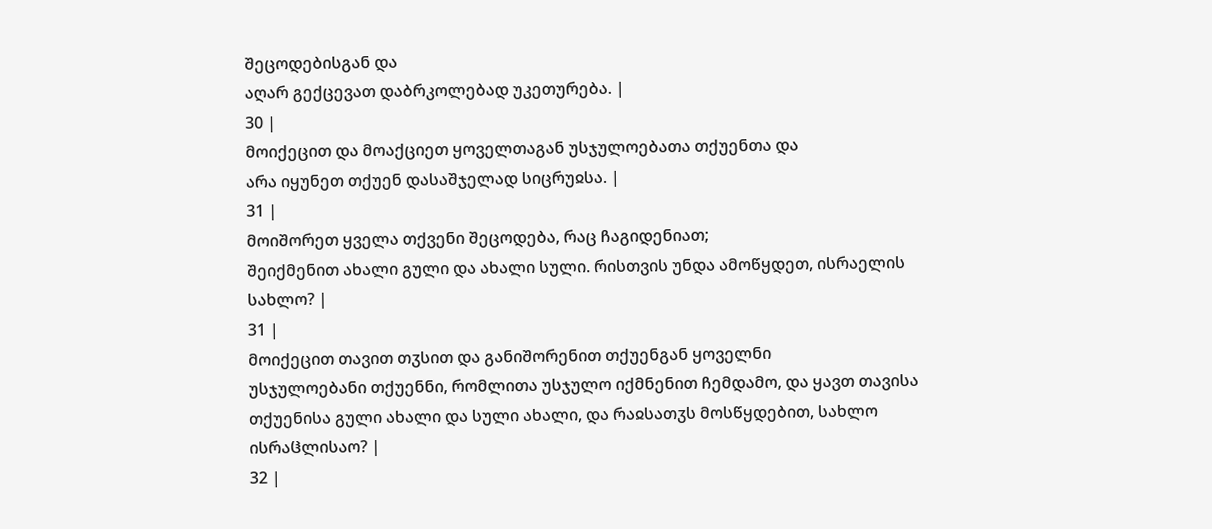შეცოდებისგან და
აღარ გექცევათ დაბრკოლებად უკეთურება. |
30 |
მოიქეცით და მოაქციეთ ყოველთაგან უსჯულოებათა თქუენთა და
არა იყუნეთ თქუენ დასაშჯელად სიცრუჲსა. |
31 |
მოიშორეთ ყველა თქვენი შეცოდება, რაც ჩაგიდენიათ;
შეიქმენით ახალი გული და ახალი სული. რისთვის უნდა ამოწყდეთ, ისრაელის
სახლო? |
31 |
მოიქეცით თავით თჳსით და განიშორენით თქუენგან ყოველნი
უსჯულოებანი თქუენნი, რომლითა უსჯულო იქმნენით ჩემდამო, და ყავთ თავისა
თქუენისა გული ახალი და სული ახალი, და რაჲსათჳს მოსწყდებით, სახლო
ისრაჱლისაო? |
32 |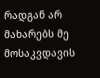რადგან არ მახარებს მე მოსაკვდავის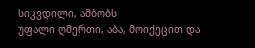სიკვდილი, ამბობს
უფალი ღმერთი, აბა, მოიქეცით და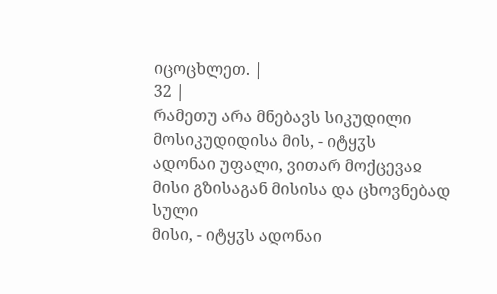იცოცხლეთ. |
32 |
რამეთუ არა მნებავს სიკუდილი მოსიკუდიდისა მის, - იტყჳს
ადონაი უფალი, ვითარ მოქცევაჲ მისი გზისაგან მისისა და ცხოვნებად სული
მისი, - იტყჳს ადონაი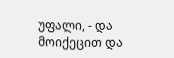უფალი, - და მოიქეცით და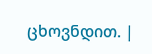ცხოვნდით. |